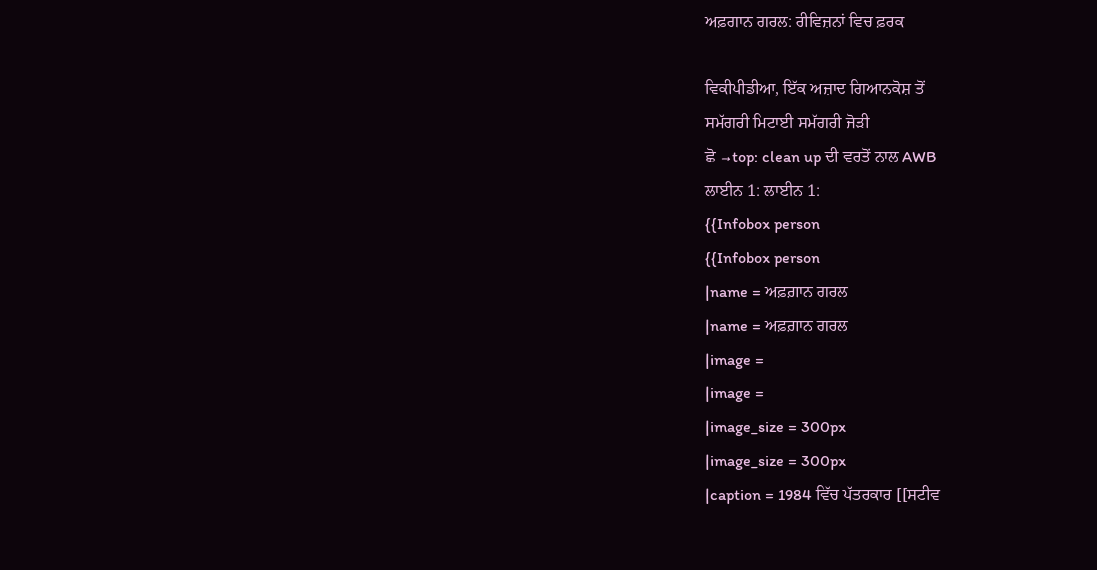ਅਫ਼ਗਾਨ ਗਰਲ: ਰੀਵਿਜ਼ਨਾਂ ਵਿਚ ਫ਼ਰਕ

ਵਿਕੀਪੀਡੀਆ, ਇੱਕ ਅਜ਼ਾਦ ਗਿਆਨਕੋਸ਼ ਤੋਂ
ਸਮੱਗਰੀ ਮਿਟਾਈ ਸਮੱਗਰੀ ਜੋੜੀ
ਛੋ →top: clean up ਦੀ ਵਰਤੋਂ ਨਾਲ AWB
ਲਾਈਨ 1: ਲਾਈਨ 1:
{{Infobox person
{{Infobox person
|name = ਅਫ਼ਗ਼ਾਨ ਗਰਲ
|name = ਅਫ਼ਗ਼ਾਨ ਗਰਲ
|image =
|image =
|image_size = 300px
|image_size = 300px
|caption = 1984 ਵਿੱਚ ਪੱਤਰਕਾਰ [[ਸਟੀਵ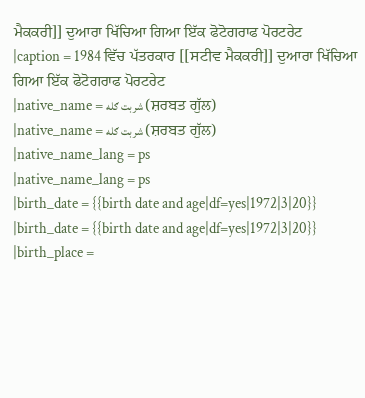ਮੈਕਕਰੀ]] ਦੁਆਰਾ ਖਿੱਚਿਆ ਗਿਆ ਇੱਕ ਫੋਟੋਗਰਾਫ ਪੋਰਟਰੇਟ
|caption = 1984 ਵਿੱਚ ਪੱਤਰਕਾਰ [[ਸਟੀਵ ਮੈਕਕਰੀ]] ਦੁਆਰਾ ਖਿੱਚਿਆ ਗਿਆ ਇੱਕ ਫੋਟੋਗਰਾਫ ਪੋਰਟਰੇਟ
|native_name = شربت ګله (ਸ਼ਰਬਤ ਗੁੱਲ)
|native_name = شربت ګله (ਸ਼ਰਬਤ ਗੁੱਲ)
|native_name_lang = ps
|native_name_lang = ps
|birth_date = {{birth date and age|df=yes|1972|3|20}}
|birth_date = {{birth date and age|df=yes|1972|3|20}}
|birth_place =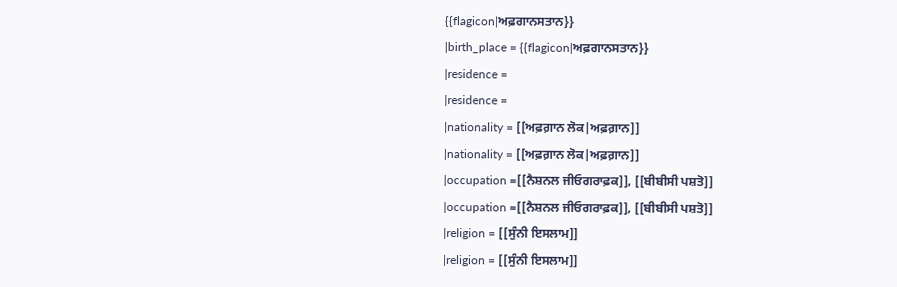{{flagicon|ਅਫ਼ਗਾਨਸਤਾਨ}}
|birth_place = {{flagicon|ਅਫ਼ਗਾਨਸਤਾਨ}}
|residence =
|residence =
|nationality = [[ਅਫ਼ਗ਼ਾਨ ਲੋਕ|ਅਫ਼ਗ਼ਾਨ]]
|nationality = [[ਅਫ਼ਗ਼ਾਨ ਲੋਕ|ਅਫ਼ਗ਼ਾਨ]]
|occupation =[[ਨੈਸ਼ਨਲ ਜੀਓਗਰਾਫ਼ਕ]], [[ਬੀਬੀਸੀ ਪਸ਼ਤੋ]]
|occupation =[[ਨੈਸ਼ਨਲ ਜੀਓਗਰਾਫ਼ਕ]], [[ਬੀਬੀਸੀ ਪਸ਼ਤੋ]]
|religion = [[ਸੁੰਨੀ ਇਸਲਾਮ]]
|religion = [[ਸੁੰਨੀ ਇਸਲਾਮ]]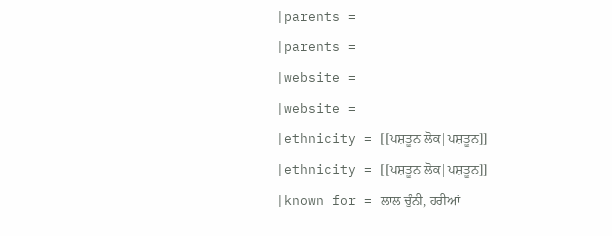|parents =
|parents =
|website =
|website =
|ethnicity = [[ਪਸ਼ਤੂਨ ਲੋਕ|ਪਸ਼ਤੂਨ]]
|ethnicity = [[ਪਸ਼ਤੂਨ ਲੋਕ|ਪਸ਼ਤੂਨ]]
|known for = ਲਾਲ ਚੁੰਨੀ, ਹਰੀਆਂ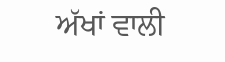ਅੱਖਾਂ ਵਾਲੀ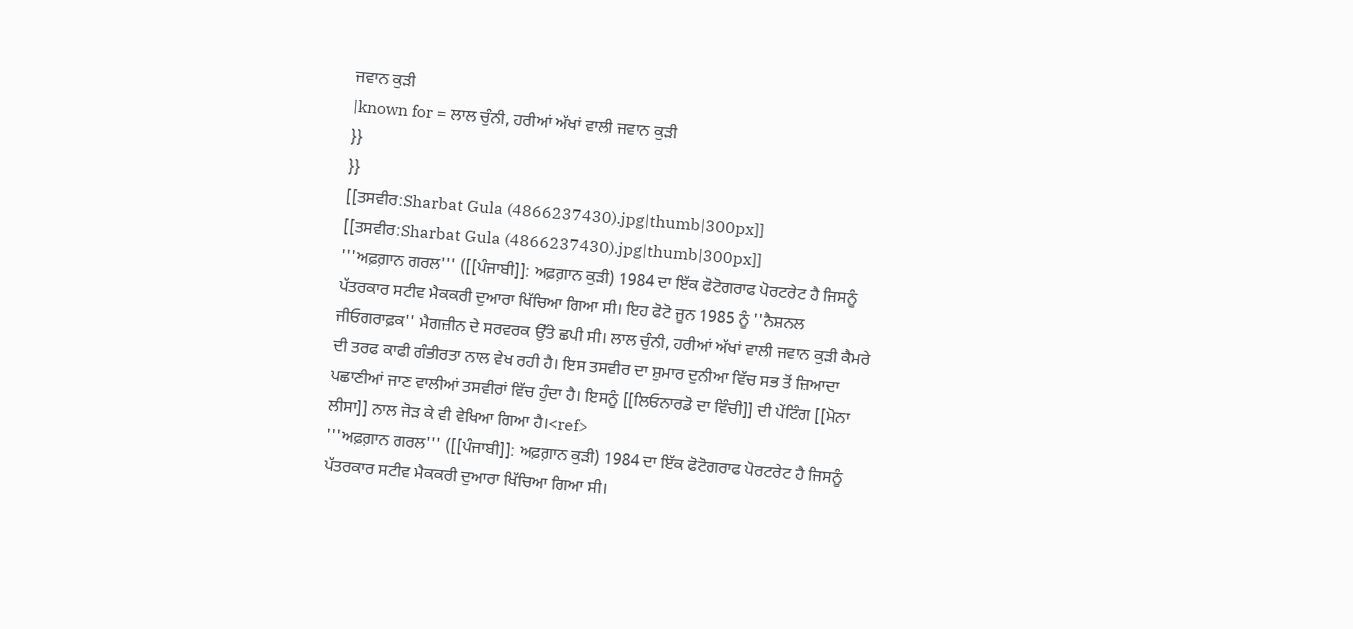ਜਵਾਨ ਕੁੜੀ
|known for = ਲਾਲ ਚੁੰਨੀ, ਹਰੀਆਂ ਅੱਖਾਂ ਵਾਲੀ ਜਵਾਨ ਕੁੜੀ
}}
}}
[[ਤਸਵੀਰ:Sharbat Gula (4866237430).jpg|thumb|300px]]
[[ਤਸਵੀਰ:Sharbat Gula (4866237430).jpg|thumb|300px]]
'''ਅਫ਼ਗ਼ਾਨ ਗਰਲ''' ([[ਪੰਜਾਬੀ]]: ਅਫ਼ਗ਼ਾਨ ਕੁੜੀ) 1984 ਦਾ ਇੱਕ ਫੋਟੋਗਰਾਫ ਪੋਰਟਰੇਟ ਹੈ ਜਿਸਨੂੰ ਪੱਤਰਕਾਰ ਸਟੀਵ ਮੈਕਕਰੀ ਦੁਆਰਾ ਖਿੱਚਿਆ ਗਿਆ ਸੀ। ਇਹ ਫੋਟੋ ਜੂਨ 1985 ਨੂੰ ''ਨੈਸ਼ਨਲ ਜੀਓਗਰਾਫ਼ਕ'' ਮੈਗਜ਼ੀਨ ਦੇ ਸਰਵਰਕ ਉੱਤੇ ਛਪੀ ਸੀ। ਲਾਲ ਚੁੰਨੀ, ਹਰੀਆਂ ਅੱਖਾਂ ਵਾਲੀ ਜਵਾਨ ਕੁੜੀ ਕੈਮਰੇ ਦੀ ਤਰਫ ਕਾਫੀ ਗੰਭੀਰਤਾ ਨਾਲ ਵੇਖ ਰਹੀ ਹੈ। ਇਸ ਤਸਵੀਰ ਦਾ ਸ਼ੁਮਾਰ ਦੁਨੀਆ ਵਿੱਚ ਸਭ ਤੋਂ ਜ਼ਿਆਦਾ ਪਛਾਣੀਆਂ ਜਾਣ ਵਾਲੀਆਂ ਤਸਵੀਰਾਂ ਵਿੱਚ ਹੁੰਦਾ ਹੈ। ਇਸਨੂੰ [[ਲਿਓਨਾਰਡੋ ਦਾ ਵਿੰਚੀ]] ਦੀ ਪੇਂਟਿੰਗ [[ਮੋਨਾ ਲੀਸਾ]] ਨਾਲ ਜੋੜ ਕੇ ਵੀ ਵੇਖਿਆ ਗਿਆ ਹੈ।<ref>
'''ਅਫ਼ਗ਼ਾਨ ਗਰਲ''' ([[ਪੰਜਾਬੀ]]: ਅਫ਼ਗ਼ਾਨ ਕੁੜੀ) 1984 ਦਾ ਇੱਕ ਫੋਟੋਗਰਾਫ ਪੋਰਟਰੇਟ ਹੈ ਜਿਸਨੂੰ ਪੱਤਰਕਾਰ ਸਟੀਵ ਮੈਕਕਰੀ ਦੁਆਰਾ ਖਿੱਚਿਆ ਗਿਆ ਸੀ।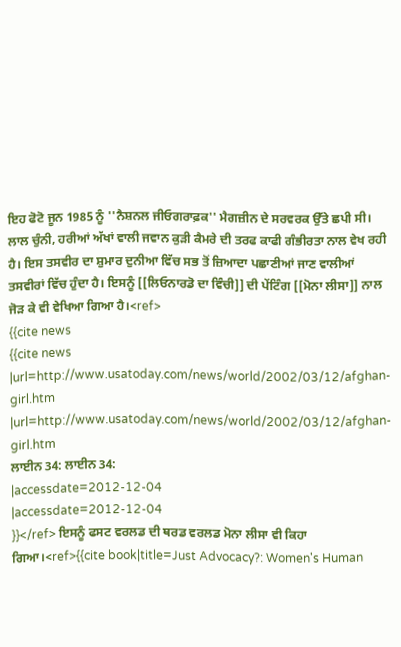ਇਹ ਫੋਟੋ ਜੂਨ 1985 ਨੂੰ ''ਨੈਸ਼ਨਲ ਜੀਓਗਰਾਫ਼ਕ'' ਮੈਗਜ਼ੀਨ ਦੇ ਸਰਵਰਕ ਉੱਤੇ ਛਪੀ ਸੀ। ਲਾਲ ਚੁੰਨੀ, ਹਰੀਆਂ ਅੱਖਾਂ ਵਾਲੀ ਜਵਾਨ ਕੁੜੀ ਕੈਮਰੇ ਦੀ ਤਰਫ ਕਾਫੀ ਗੰਭੀਰਤਾ ਨਾਲ ਵੇਖ ਰਹੀ ਹੈ। ਇਸ ਤਸਵੀਰ ਦਾ ਸ਼ੁਮਾਰ ਦੁਨੀਆ ਵਿੱਚ ਸਭ ਤੋਂ ਜ਼ਿਆਦਾ ਪਛਾਣੀਆਂ ਜਾਣ ਵਾਲੀਆਂ ਤਸਵੀਰਾਂ ਵਿੱਚ ਹੁੰਦਾ ਹੈ। ਇਸਨੂੰ [[ਲਿਓਨਾਰਡੋ ਦਾ ਵਿੰਚੀ]] ਦੀ ਪੇਂਟਿੰਗ [[ਮੋਨਾ ਲੀਸਾ]] ਨਾਲ ਜੋੜ ਕੇ ਵੀ ਵੇਖਿਆ ਗਿਆ ਹੈ।<ref>
{{cite news
{{cite news
|url=http://www.usatoday.com/news/world/2002/03/12/afghan-girl.htm
|url=http://www.usatoday.com/news/world/2002/03/12/afghan-girl.htm
ਲਾਈਨ 34: ਲਾਈਨ 34:
|accessdate=2012-12-04
|accessdate=2012-12-04
}}</ref> ਇਸਨੂੰ ਫਸਟ ਵਰਲਡ ਦੀ ਥਰਡ ਵਰਲਡ ਮੋਨਾ ਲੀਸਾ ਵੀ ਕਿਹਾ ਗਿਆ।<ref>{{cite book|title=Just Advocacy?: Women's Human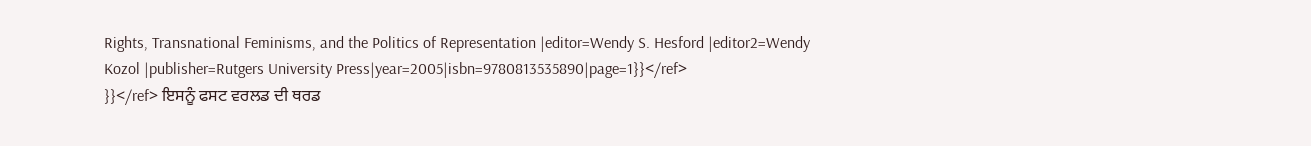Rights, Transnational Feminisms, and the Politics of Representation |editor=Wendy S. Hesford |editor2=Wendy Kozol |publisher=Rutgers University Press|year=2005|isbn=9780813535890|page=1}}</ref>
}}</ref> ਇਸਨੂੰ ਫਸਟ ਵਰਲਡ ਦੀ ਥਰਡ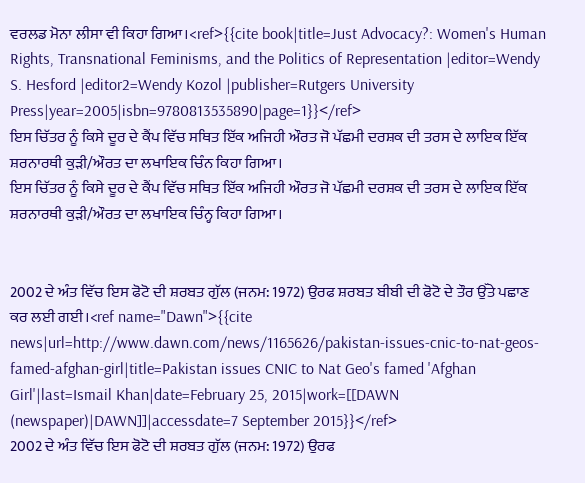ਵਰਲਡ ਮੋਨਾ ਲੀਸਾ ਵੀ ਕਿਹਾ ਗਿਆ।<ref>{{cite book|title=Just Advocacy?: Women's Human Rights, Transnational Feminisms, and the Politics of Representation |editor=Wendy S. Hesford |editor2=Wendy Kozol |publisher=Rutgers University Press|year=2005|isbn=9780813535890|page=1}}</ref>
ਇਸ ਚਿੱਤਰ ਨੂੰ ਕਿਸੇ ਦੂਰ ਦੇ ਕੈਂਪ ਵਿੱਚ ਸਥਿਤ ਇੱਕ ਅਜਿਹੀ ਔਰਤ ਜੋ ਪੱਛਮੀ ਦਰਸ਼ਕ ਦੀ ਤਰਸ ਦੇ ਲਾਇਕ ਇੱਕ ਸ਼ਰਨਾਰਥੀ ਕੁੜੀ/ਔਰਤ ਦਾ ਲਖਾਇਕ ਚਿੰਨ ਕਿਹਾ ਗਿਆ।
ਇਸ ਚਿੱਤਰ ਨੂੰ ਕਿਸੇ ਦੂਰ ਦੇ ਕੈਂਪ ਵਿੱਚ ਸਥਿਤ ਇੱਕ ਅਜਿਹੀ ਔਰਤ ਜੋ ਪੱਛਮੀ ਦਰਸ਼ਕ ਦੀ ਤਰਸ ਦੇ ਲਾਇਕ ਇੱਕ ਸ਼ਰਨਾਰਥੀ ਕੁੜੀ/ਔਰਤ ਦਾ ਲਖਾਇਕ ਚਿੰਨ੍ਹ ਕਿਹਾ ਗਿਆ।


2002 ਦੇ ਅੰਤ ਵਿੱਚ ਇਸ ਫੋਟੋ ਦੀ ਸ਼ਰਬਤ ਗੁੱਲ (ਜਨਮ: 1972) ਉਰਫ ਸ਼ਰਬਤ ਬੀਬੀ ਦੀ ਫੋਟੋ ਦੇ ਤੌਰ ਉੱਤੇ ਪਛਾਣ ਕਰ ਲਈ ਗਈ।<ref name="Dawn">{{cite news|url=http://www.dawn.com/news/1165626/pakistan-issues-cnic-to-nat-geos-famed-afghan-girl|title=Pakistan issues CNIC to Nat Geo's famed 'Afghan Girl'|last=Ismail Khan|date=February 25, 2015|work=[[DAWN (newspaper)|DAWN]]|accessdate=7 September 2015}}</ref>
2002 ਦੇ ਅੰਤ ਵਿੱਚ ਇਸ ਫੋਟੋ ਦੀ ਸ਼ਰਬਤ ਗੁੱਲ (ਜਨਮ: 1972) ਉਰਫ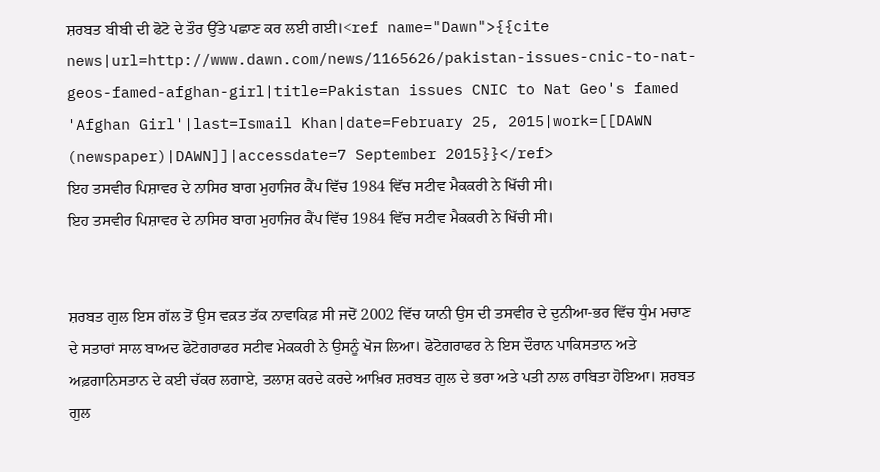ਸ਼ਰਬਤ ਬੀਬੀ ਦੀ ਫੋਟੋ ਦੇ ਤੌਰ ਉੱਤੇ ਪਛਾਣ ਕਰ ਲਈ ਗਈ।<ref name="Dawn">{{cite news|url=http://www.dawn.com/news/1165626/pakistan-issues-cnic-to-nat-geos-famed-afghan-girl|title=Pakistan issues CNIC to Nat Geo's famed 'Afghan Girl'|last=Ismail Khan|date=February 25, 2015|work=[[DAWN (newspaper)|DAWN]]|accessdate=7 September 2015}}</ref>
ਇਹ ਤਸਵੀਰ ਪਿਸ਼ਾਵਰ ਦੇ ਨਾਸਿਰ ਬਾਗ ਮੁਹਾਜਿਰ ਕੈਂਪ ਵਿੱਚ 1984 ਵਿੱਚ ਸਟੀਵ ਮੈਕਕਰੀ ਨੇ ਖਿੱਚੀ ਸੀ।
ਇਹ ਤਸਵੀਰ ਪਿਸ਼ਾਵਰ ਦੇ ਨਾਸਿਰ ਬਾਗ ਮੁਹਾਜਿਰ ਕੈਂਪ ਵਿੱਚ 1984 ਵਿੱਚ ਸਟੀਵ ਮੈਕਕਰੀ ਨੇ ਖਿੱਚੀ ਸੀ।


ਸ਼ਰਬਤ ਗੁਲ ਇਸ ਗੱਲ ਤੋਂ ਉਸ ਵਕ਼ਤ ਤੱਕ ਨਾਵਾਕਿਫ਼ ਸੀ ਜਦੋਂ 2002 ਵਿੱਚ ਯਾਨੀ ਉਸ ਦੀ ਤਸਵੀਰ ਦੇ ਦੁਨੀਆ-ਭਰ ਵਿੱਚ ਧੁੰਮ ਮਚਾਣ ਦੇ ਸਤਾਰਾਂ ਸਾਲ ਬਾਅਦ ਫੋਟੋਗਰਾਫਰ ਸਟੀਵ ਮੇਕਕਰੀ ਨੇ ਉਸਨੂੰ ਖੋਜ ਲਿਆ। ਫੋਟੋਗਰਾਫਰ ਨੇ ਇਸ ਦੌਰਾਨ ਪਾਕਿਸਤਾਨ ਅਤੇ ਅਫ਼ਗਾਨਿਸਤਾਨ ਦੇ ਕਈ ਚੱਕਰ ਲਗਾਏ, ਤਲਾਸ਼ ਕਰਦੇ ਕਰਦੇ ਆਖ਼ਿਰ ਸ਼ਰਬਤ ਗੁਲ ਦੇ ਭਰਾ ਅਤੇ ਪਤੀ ਨਾਲ ਰਾਬਿਤਾ ਹੋਇਆ। ਸ਼ਰਬਤ ਗੁਲ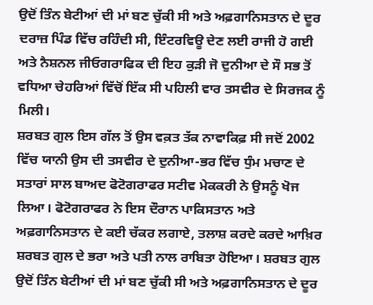ਉਦੋਂ ਤਿੰਨ ਬੇਟੀਆਂ ਦੀ ਮਾਂ ਬਣ ਚੁੱਕੀ ਸੀ ਅਤੇ ਅਫ਼ਗਾਨਿਸਤਾਨ ਦੇ ਦੂਰ ਦਰਾਜ਼ ਪਿੰਡ ਵਿੱਚ ਰਹਿੰਦੀ ਸੀ, ਇੰਟਰਵਿਊ ਦੇਣ ਲਈ ਰਾਜੀ ਹੋ ਗਈ ਅਤੇ ਨੈਸ਼ਨਲ ਜੀਓਗਰਾਫਿਕ ਦੀ ਇਹ ਕੁੜੀ ਜੋ ਦੁਨੀਆ ਦੇ ਸੌ ਸਭ ਤੋਂ ਵਧਿਆ ਚੇਹਰਿਆਂ ਵਿੱਚੋਂ ਇੱਕ ਸੀ ਪਹਿਲੀ ਵਾਰ ਤਸਵੀਰ ਦੇ ਸਿਰਜਕ ਨੂੰ ਮਿਲੀ।
ਸ਼ਰਬਤ ਗੁਲ ਇਸ ਗੱਲ ਤੋਂ ਉਸ ਵਕ਼ਤ ਤੱਕ ਨਾਵਾਕਿਫ਼ ਸੀ ਜਦੋਂ 2002 ਵਿੱਚ ਯਾਨੀ ਉਸ ਦੀ ਤਸਵੀਰ ਦੇ ਦੁਨੀਆ-ਭਰ ਵਿੱਚ ਧੁੰਮ ਮਚਾਣ ਦੇ ਸਤਾਰਾਂ ਸਾਲ ਬਾਅਦ ਫੋਟੋਗਰਾਫਰ ਸਟੀਵ ਮੇਕਕਰੀ ਨੇ ਉਸਨੂੰ ਖੋਜ ਲਿਆ। ਫੋਟੋਗਰਾਫਰ ਨੇ ਇਸ ਦੌਰਾਨ ਪਾਕਿਸਤਾਨ ਅਤੇ ਅਫ਼ਗਾਨਿਸਤਾਨ ਦੇ ਕਈ ਚੱਕਰ ਲਗਾਏ, ਤਲਾਸ਼ ਕਰਦੇ ਕਰਦੇ ਆਖ਼ਿਰ ਸ਼ਰਬਤ ਗੁਲ ਦੇ ਭਰਾ ਅਤੇ ਪਤੀ ਨਾਲ ਰਾਬਿਤਾ ਹੋਇਆ। ਸ਼ਰਬਤ ਗੁਲ ਉਦੋਂ ਤਿੰਨ ਬੇਟੀਆਂ ਦੀ ਮਾਂ ਬਣ ਚੁੱਕੀ ਸੀ ਅਤੇ ਅਫ਼ਗਾਨਿਸਤਾਨ ਦੇ ਦੂਰ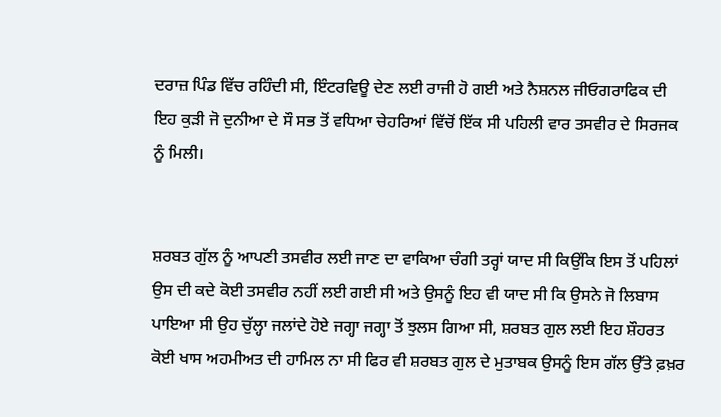ਦਰਾਜ਼ ਪਿੰਡ ਵਿੱਚ ਰਹਿੰਦੀ ਸੀ, ਇੰਟਰਵਿਊ ਦੇਣ ਲਈ ਰਾਜੀ ਹੋ ਗਈ ਅਤੇ ਨੈਸ਼ਨਲ ਜੀਓਗਰਾਫਿਕ ਦੀ ਇਹ ਕੁੜੀ ਜੋ ਦੁਨੀਆ ਦੇ ਸੌ ਸਭ ਤੋਂ ਵਧਿਆ ਚੇਹਰਿਆਂ ਵਿੱਚੋਂ ਇੱਕ ਸੀ ਪਹਿਲੀ ਵਾਰ ਤਸਵੀਰ ਦੇ ਸਿਰਜਕ ਨੂੰ ਮਿਲੀ।


ਸ਼ਰਬਤ ਗੁੱਲ ਨੂੰ ਆਪਣੀ ਤਸਵੀਰ ਲਈ ਜਾਣ ਦਾ ਵਾਕਿਆ ਚੰਗੀ ਤਰ੍ਹਾਂ ਯਾਦ ਸੀ ਕਿਉਂਕਿ ਇਸ ਤੋਂ ਪਹਿਲਾਂ ਉਸ ਦੀ ਕਦੇ ਕੋਈ ਤਸਵੀਰ ਨਹੀਂ ਲਈ ਗਈ ਸੀ ਅਤੇ ਉਸਨੂੰ ਇਹ ਵੀ ਯਾਦ ਸੀ ਕਿ ਉਸਨੇ ਜੋ ਲਿਬਾਸ ਪਾਇਆ ਸੀ ਉਹ ਚੁੱਲ੍ਹਾ ਜਲਾਂਦੇ ਹੋਏ ਜਗ੍ਹਾ ਜਗ੍ਹਾ ਤੋਂ ਝੁਲਸ ਗਿਆ ਸੀ, ਸ਼ਰਬਤ ਗੁਲ ਲਈ ਇਹ ਸ਼ੌਹਰਤ ਕੋਈ ਖਾਸ ਅਹਮੀਅਤ ਦੀ ਹਾਮਿਲ ਨਾ ਸੀ ਫਿਰ ਵੀ ਸ਼ਰਬਤ ਗੁਲ ਦੇ ਮੁਤਾਬਕ ਉਸਨੂੰ ਇਸ ਗੱਲ ਉੱਤੇ ਫ਼ਖ਼ਰ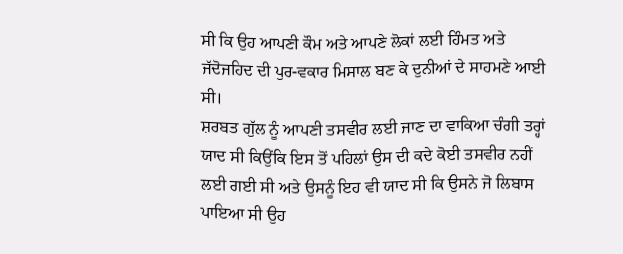ਸੀ ਕਿ ਉਹ ਆਪਣੀ ਕੌਮ ਅਤੇ ਆਪਣੇ ਲੋਕਾਂ ਲਈ ਹਿੰਮਤ ਅਤੇ ਜੱਦੋਜਹਿਦ ਦੀ ਪੁਰ-ਵਕਾਰ ਮਿਸਾਲ ਬਣ ਕੇ ਦੁਨੀਆਂ ਦੇ ਸਾਹਮਣੇ ਆਈ ਸੀ।
ਸ਼ਰਬਤ ਗੁੱਲ ਨੂੰ ਆਪਣੀ ਤਸਵੀਰ ਲਈ ਜਾਣ ਦਾ ਵਾਕਿਆ ਚੰਗੀ ਤਰ੍ਹਾਂ ਯਾਦ ਸੀ ਕਿਉਂਕਿ ਇਸ ਤੋਂ ਪਹਿਲਾਂ ਉਸ ਦੀ ਕਦੇ ਕੋਈ ਤਸਵੀਰ ਨਹੀਂ ਲਈ ਗਈ ਸੀ ਅਤੇ ਉਸਨੂੰ ਇਹ ਵੀ ਯਾਦ ਸੀ ਕਿ ਉਸਨੇ ਜੋ ਲਿਬਾਸ ਪਾਇਆ ਸੀ ਉਹ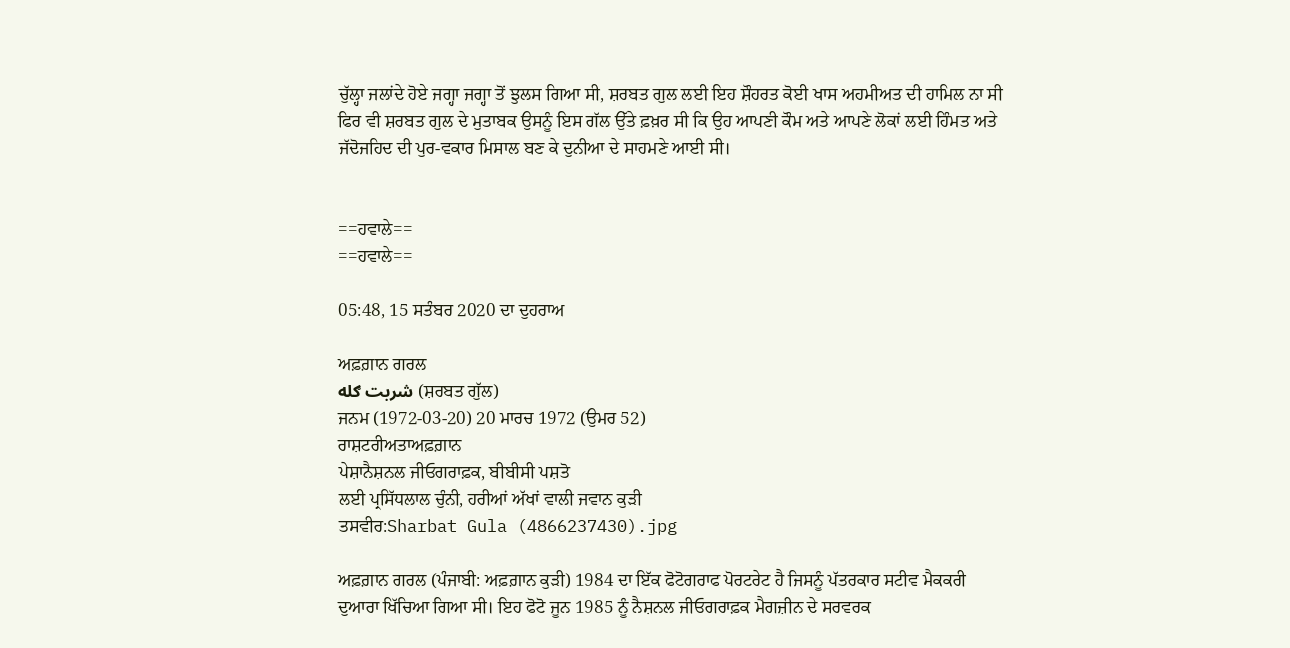ਚੁੱਲ੍ਹਾ ਜਲਾਂਦੇ ਹੋਏ ਜਗ੍ਹਾ ਜਗ੍ਹਾ ਤੋਂ ਝੁਲਸ ਗਿਆ ਸੀ, ਸ਼ਰਬਤ ਗੁਲ ਲਈ ਇਹ ਸ਼ੌਹਰਤ ਕੋਈ ਖਾਸ ਅਹਮੀਅਤ ਦੀ ਹਾਮਿਲ ਨਾ ਸੀ ਫਿਰ ਵੀ ਸ਼ਰਬਤ ਗੁਲ ਦੇ ਮੁਤਾਬਕ ਉਸਨੂੰ ਇਸ ਗੱਲ ਉੱਤੇ ਫ਼ਖ਼ਰ ਸੀ ਕਿ ਉਹ ਆਪਣੀ ਕੌਮ ਅਤੇ ਆਪਣੇ ਲੋਕਾਂ ਲਈ ਹਿੰਮਤ ਅਤੇ ਜੱਦੋਜਹਿਦ ਦੀ ਪੁਰ-ਵਕਾਰ ਮਿਸਾਲ ਬਣ ਕੇ ਦੁਨੀਆ ਦੇ ਸਾਹਮਣੇ ਆਈ ਸੀ।


==ਹਵਾਲੇ==
==ਹਵਾਲੇ==

05:48, 15 ਸਤੰਬਰ 2020 ਦਾ ਦੁਹਰਾਅ

ਅਫ਼ਗ਼ਾਨ ਗਰਲ
شربت ګله (ਸ਼ਰਬਤ ਗੁੱਲ)
ਜਨਮ (1972-03-20) 20 ਮਾਰਚ 1972 (ਉਮਰ 52)
ਰਾਸ਼ਟਰੀਅਤਾਅਫ਼ਗ਼ਾਨ
ਪੇਸ਼ਾਨੈਸ਼ਨਲ ਜੀਓਗਰਾਫ਼ਕ, ਬੀਬੀਸੀ ਪਸ਼ਤੋ
ਲਈ ਪ੍ਰਸਿੱਧਲਾਲ ਚੁੰਨੀ, ਹਰੀਆਂ ਅੱਖਾਂ ਵਾਲੀ ਜਵਾਨ ਕੁੜੀ
ਤਸਵੀਰ:Sharbat Gula (4866237430).jpg

ਅਫ਼ਗ਼ਾਨ ਗਰਲ (ਪੰਜਾਬੀ: ਅਫ਼ਗ਼ਾਨ ਕੁੜੀ) 1984 ਦਾ ਇੱਕ ਫੋਟੋਗਰਾਫ ਪੋਰਟਰੇਟ ਹੈ ਜਿਸਨੂੰ ਪੱਤਰਕਾਰ ਸਟੀਵ ਮੈਕਕਰੀ ਦੁਆਰਾ ਖਿੱਚਿਆ ਗਿਆ ਸੀ। ਇਹ ਫੋਟੋ ਜੂਨ 1985 ਨੂੰ ਨੈਸ਼ਨਲ ਜੀਓਗਰਾਫ਼ਕ ਮੈਗਜ਼ੀਨ ਦੇ ਸਰਵਰਕ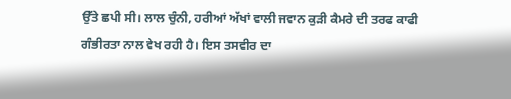ਉੱਤੇ ਛਪੀ ਸੀ। ਲਾਲ ਚੁੰਨੀ, ਹਰੀਆਂ ਅੱਖਾਂ ਵਾਲੀ ਜਵਾਨ ਕੁੜੀ ਕੈਮਰੇ ਦੀ ਤਰਫ ਕਾਫੀ ਗੰਭੀਰਤਾ ਨਾਲ ਵੇਖ ਰਹੀ ਹੈ। ਇਸ ਤਸਵੀਰ ਦਾ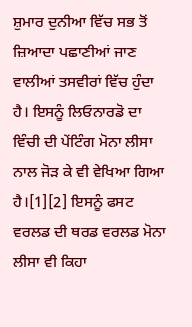ਸ਼ੁਮਾਰ ਦੁਨੀਆ ਵਿੱਚ ਸਭ ਤੋਂ ਜ਼ਿਆਦਾ ਪਛਾਣੀਆਂ ਜਾਣ ਵਾਲੀਆਂ ਤਸਵੀਰਾਂ ਵਿੱਚ ਹੁੰਦਾ ਹੈ। ਇਸਨੂੰ ਲਿਓਨਾਰਡੋ ਦਾ ਵਿੰਚੀ ਦੀ ਪੇਂਟਿੰਗ ਮੋਨਾ ਲੀਸਾ ਨਾਲ ਜੋੜ ਕੇ ਵੀ ਵੇਖਿਆ ਗਿਆ ਹੈ।[1][2] ਇਸਨੂੰ ਫਸਟ ਵਰਲਡ ਦੀ ਥਰਡ ਵਰਲਡ ਮੋਨਾ ਲੀਸਾ ਵੀ ਕਿਹਾ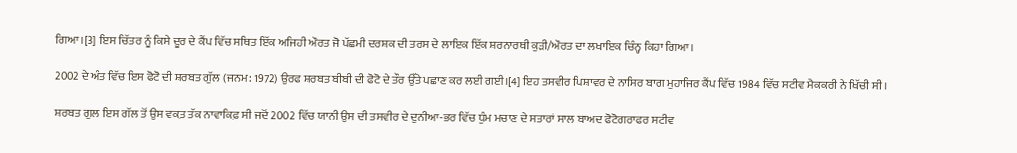ਗਿਆ।[3] ਇਸ ਚਿੱਤਰ ਨੂੰ ਕਿਸੇ ਦੂਰ ਦੇ ਕੈਂਪ ਵਿੱਚ ਸਥਿਤ ਇੱਕ ਅਜਿਹੀ ਔਰਤ ਜੋ ਪੱਛਮੀ ਦਰਸ਼ਕ ਦੀ ਤਰਸ ਦੇ ਲਾਇਕ ਇੱਕ ਸ਼ਰਨਾਰਥੀ ਕੁੜੀ/ਔਰਤ ਦਾ ਲਖਾਇਕ ਚਿੰਨ੍ਹ ਕਿਹਾ ਗਿਆ।

2002 ਦੇ ਅੰਤ ਵਿੱਚ ਇਸ ਫੋਟੋ ਦੀ ਸ਼ਰਬਤ ਗੁੱਲ (ਜਨਮ: 1972) ਉਰਫ ਸ਼ਰਬਤ ਬੀਬੀ ਦੀ ਫੋਟੋ ਦੇ ਤੌਰ ਉੱਤੇ ਪਛਾਣ ਕਰ ਲਈ ਗਈ।[4] ਇਹ ਤਸਵੀਰ ਪਿਸ਼ਾਵਰ ਦੇ ਨਾਸਿਰ ਬਾਗ ਮੁਹਾਜਿਰ ਕੈਂਪ ਵਿੱਚ 1984 ਵਿੱਚ ਸਟੀਵ ਮੈਕਕਰੀ ਨੇ ਖਿੱਚੀ ਸੀ।

ਸ਼ਰਬਤ ਗੁਲ ਇਸ ਗੱਲ ਤੋਂ ਉਸ ਵਕ਼ਤ ਤੱਕ ਨਾਵਾਕਿਫ਼ ਸੀ ਜਦੋਂ 2002 ਵਿੱਚ ਯਾਨੀ ਉਸ ਦੀ ਤਸਵੀਰ ਦੇ ਦੁਨੀਆ-ਭਰ ਵਿੱਚ ਧੁੰਮ ਮਚਾਣ ਦੇ ਸਤਾਰਾਂ ਸਾਲ ਬਾਅਦ ਫੋਟੋਗਰਾਫਰ ਸਟੀਵ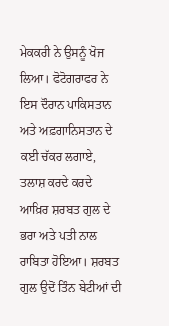ਮੇਕਕਰੀ ਨੇ ਉਸਨੂੰ ਖੋਜ ਲਿਆ। ਫੋਟੋਗਰਾਫਰ ਨੇ ਇਸ ਦੌਰਾਨ ਪਾਕਿਸਤਾਨ ਅਤੇ ਅਫ਼ਗਾਨਿਸਤਾਨ ਦੇ ਕਈ ਚੱਕਰ ਲਗਾਏ, ਤਲਾਸ਼ ਕਰਦੇ ਕਰਦੇ ਆਖ਼ਿਰ ਸ਼ਰਬਤ ਗੁਲ ਦੇ ਭਰਾ ਅਤੇ ਪਤੀ ਨਾਲ ਰਾਬਿਤਾ ਹੋਇਆ। ਸ਼ਰਬਤ ਗੁਲ ਉਦੋਂ ਤਿੰਨ ਬੇਟੀਆਂ ਦੀ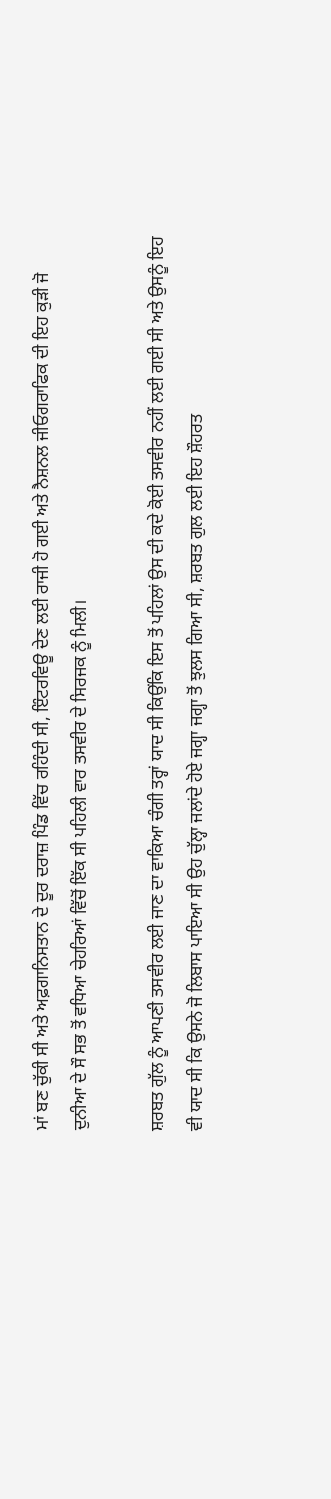ਮਾਂ ਬਣ ਚੁੱਕੀ ਸੀ ਅਤੇ ਅਫ਼ਗਾਨਿਸਤਾਨ ਦੇ ਦੂਰ ਦਰਾਜ਼ ਪਿੰਡ ਵਿੱਚ ਰਹਿੰਦੀ ਸੀ, ਇੰਟਰਵਿਊ ਦੇਣ ਲਈ ਰਾਜੀ ਹੋ ਗਈ ਅਤੇ ਨੈਸ਼ਨਲ ਜੀਓਗਰਾਫਿਕ ਦੀ ਇਹ ਕੁੜੀ ਜੋ ਦੁਨੀਆ ਦੇ ਸੌ ਸਭ ਤੋਂ ਵਧਿਆ ਚੇਹਰਿਆਂ ਵਿੱਚੋਂ ਇੱਕ ਸੀ ਪਹਿਲੀ ਵਾਰ ਤਸਵੀਰ ਦੇ ਸਿਰਜਕ ਨੂੰ ਮਿਲੀ।

ਸ਼ਰਬਤ ਗੁੱਲ ਨੂੰ ਆਪਣੀ ਤਸਵੀਰ ਲਈ ਜਾਣ ਦਾ ਵਾਕਿਆ ਚੰਗੀ ਤਰ੍ਹਾਂ ਯਾਦ ਸੀ ਕਿਉਂਕਿ ਇਸ ਤੋਂ ਪਹਿਲਾਂ ਉਸ ਦੀ ਕਦੇ ਕੋਈ ਤਸਵੀਰ ਨਹੀਂ ਲਈ ਗਈ ਸੀ ਅਤੇ ਉਸਨੂੰ ਇਹ ਵੀ ਯਾਦ ਸੀ ਕਿ ਉਸਨੇ ਜੋ ਲਿਬਾਸ ਪਾਇਆ ਸੀ ਉਹ ਚੁੱਲ੍ਹਾ ਜਲਾਂਦੇ ਹੋਏ ਜਗ੍ਹਾ ਜਗ੍ਹਾ ਤੋਂ ਝੁਲਸ ਗਿਆ ਸੀ, ਸ਼ਰਬਤ ਗੁਲ ਲਈ ਇਹ ਸ਼ੌਹਰਤ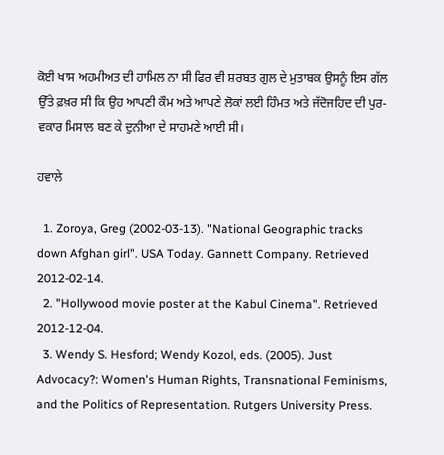ਕੋਈ ਖਾਸ ਅਹਮੀਅਤ ਦੀ ਹਾਮਿਲ ਨਾ ਸੀ ਫਿਰ ਵੀ ਸ਼ਰਬਤ ਗੁਲ ਦੇ ਮੁਤਾਬਕ ਉਸਨੂੰ ਇਸ ਗੱਲ ਉੱਤੇ ਫ਼ਖ਼ਰ ਸੀ ਕਿ ਉਹ ਆਪਣੀ ਕੌਮ ਅਤੇ ਆਪਣੇ ਲੋਕਾਂ ਲਈ ਹਿੰਮਤ ਅਤੇ ਜੱਦੋਜਹਿਦ ਦੀ ਪੁਰ-ਵਕਾਰ ਮਿਸਾਲ ਬਣ ਕੇ ਦੁਨੀਆ ਦੇ ਸਾਹਮਣੇ ਆਈ ਸੀ।

ਹਵਾਲੇ

  1. Zoroya, Greg (2002-03-13). "National Geographic tracks down Afghan girl". USA Today. Gannett Company. Retrieved 2012-02-14.
  2. "Hollywood movie poster at the Kabul Cinema". Retrieved 2012-12-04.
  3. Wendy S. Hesford; Wendy Kozol, eds. (2005). Just Advocacy?: Women's Human Rights, Transnational Feminisms, and the Politics of Representation. Rutgers University Press.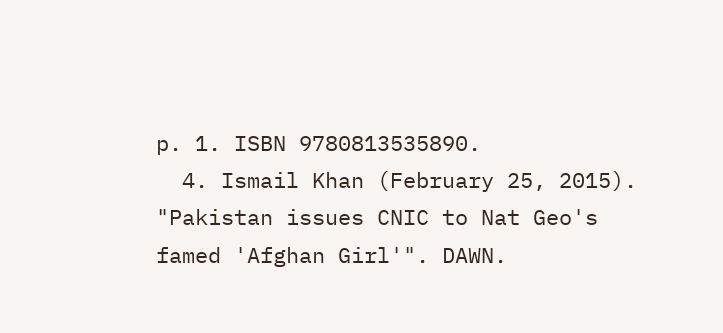p. 1. ISBN 9780813535890.
  4. Ismail Khan (February 25, 2015). "Pakistan issues CNIC to Nat Geo's famed 'Afghan Girl'". DAWN.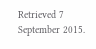Retrieved 7 September 2015.